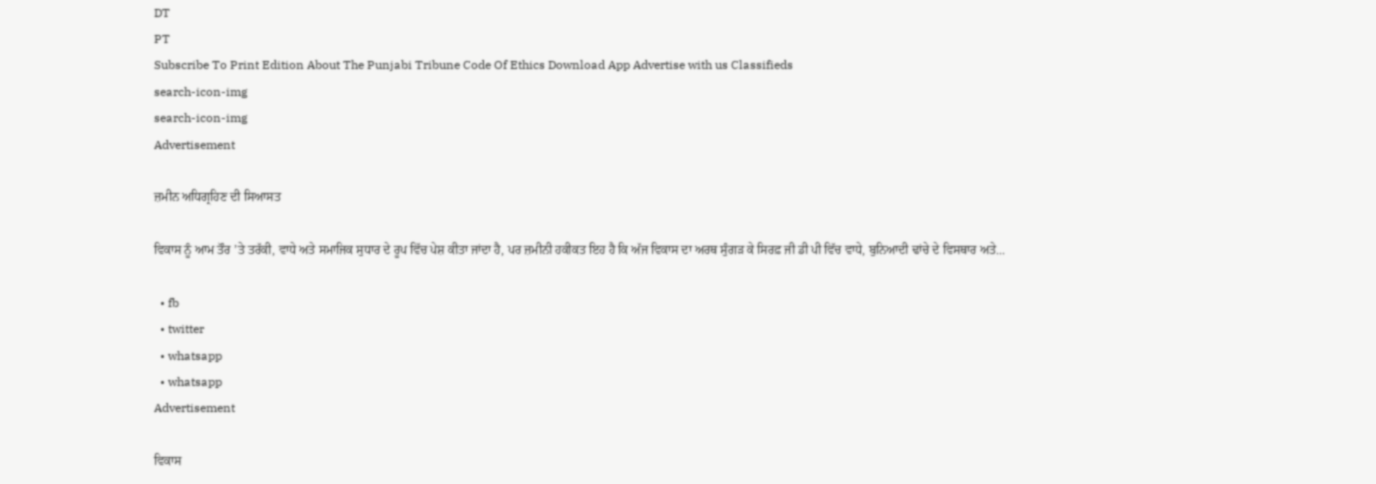DT
PT
Subscribe To Print Edition About The Punjabi Tribune Code Of Ethics Download App Advertise with us Classifieds
search-icon-img
search-icon-img
Advertisement

ਜ਼ਮੀਨ ਅਧਿਗ੍ਰਹਿਣ ਦੀ ਸਿਆਸਤ

ਵਿਕਾਸ ਨੂੰ ਆਮ ਤੌਰ ’ਤੇ ਤਰੱਕੀ, ਵਾਧੇ ਅਤੇ ਸਮਾਜਿਕ ਸੁਧਾਰ ਦੇ ਰੂਪ ਵਿੱਚ ਪੇਸ਼ ਕੀਤਾ ਜਾਂਦਾ ਹੈ, ਪਰ ਜ਼ਮੀਨੀ ਹਕੀਕਤ ਇਹ ਹੈ ਕਿ ਅੱਜ ਵਿਕਾਸ ਦਾ ਅਰਥ ਸੁੰਗੜ ਕੇ ਸਿਰਫ਼ ਜੀ ਡੀ ਪੀ ਵਿੱਚ ਵਾਧੇ, ਬੁਨਿਆਦੀ ਢਾਂਚੇ ਦੇ ਵਿਸਥਾਰ ਅਤੇ...

  • fb
  • twitter
  • whatsapp
  • whatsapp
Advertisement

ਵਿਕਾਸ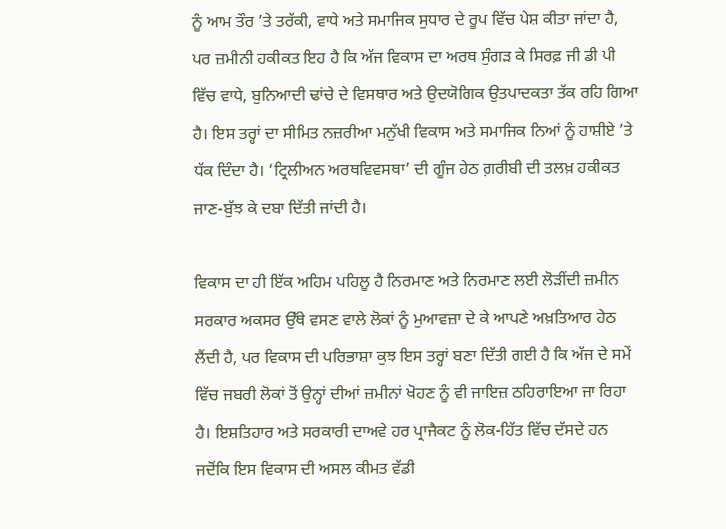ਨੂੰ ਆਮ ਤੌਰ ’ਤੇ ਤਰੱਕੀ, ਵਾਧੇ ਅਤੇ ਸਮਾਜਿਕ ਸੁਧਾਰ ਦੇ ਰੂਪ ਵਿੱਚ ਪੇਸ਼ ਕੀਤਾ ਜਾਂਦਾ ਹੈ, ਪਰ ਜ਼ਮੀਨੀ ਹਕੀਕਤ ਇਹ ਹੈ ਕਿ ਅੱਜ ਵਿਕਾਸ ਦਾ ਅਰਥ ਸੁੰਗੜ ਕੇ ਸਿਰਫ਼ ਜੀ ਡੀ ਪੀ ਵਿੱਚ ਵਾਧੇ, ਬੁਨਿਆਦੀ ਢਾਂਚੇ ਦੇ ਵਿਸਥਾਰ ਅਤੇ ਉਦਯੋਗਿਕ ਉਤਪਾਦਕਤਾ ਤੱਕ ਰਹਿ ਗਿਆ ਹੈ। ਇਸ ਤਰ੍ਹਾਂ ਦਾ ਸੀਮਿਤ ਨਜ਼ਰੀਆ ਮਨੁੱਖੀ ਵਿਕਾਸ ਅਤੇ ਸਮਾਜਿਕ ਨਿਆਂ ਨੂੰ ਹਾਸ਼ੀਏ ’ਤੇ ਧੱਕ ਦਿੰਦਾ ਹੈ। ‘ਟ੍ਰਿਲੀਅਨ ਅਰਥਵਿਵਸਥਾ’ ਦੀ ਗੂੰਜ ਹੇਠ ਗ਼ਰੀਬੀ ਦੀ ਤਲਖ਼ ਹਕੀਕਤ ਜਾਣ-ਬੁੱਝ ਕੇ ਦਬਾ ਦਿੱਤੀ ਜਾਂਦੀ ਹੈ।

ਵਿਕਾਸ ਦਾ ਹੀ ਇੱਕ ਅਹਿਮ ਪਹਿਲੂ ਹੈ ਨਿਰਮਾਣ ਅਤੇ ਨਿਰਮਾਣ ਲਈ ਲੋੜੀਂਦੀ ਜ਼ਮੀਨ ਸਰਕਾਰ ਅਕਸਰ ਉੱਥੇ ਵਸਣ ਵਾਲੇ ਲੋਕਾਂ ਨੂੰ ਮੁਆਵਜ਼ਾ ਦੇ ਕੇ ਆਪਣੇ ਅਖ਼ਤਿਆਰ ਹੇਠ ਲੈਂਦੀ ਹੈ, ਪਰ ਵਿਕਾਸ ਦੀ ਪਰਿਭਾਸ਼ਾ ਕੁਝ ਇਸ ਤਰ੍ਹਾਂ ਬਣਾ ਦਿੱਤੀ ਗਈ ਹੈ ਕਿ ਅੱਜ ਦੇ ਸਮੇਂ ਵਿੱਚ ਜਬਰੀ ਲੋਕਾਂ ਤੋਂ ਉਨ੍ਹਾਂ ਦੀਆਂ ਜ਼ਮੀਨਾਂ ਖੋਹਣ ਨੂੰ ਵੀ ਜਾਇਜ਼ ਠਹਿਰਾਇਆ ਜਾ ਰਿਹਾ ਹੈ। ਇਸ਼ਤਿਹਾਰ ਅਤੇ ਸਰਕਾਰੀ ਦਾਅਵੇ ਹਰ ਪ੍ਰਾਜੈਕਟ ਨੂੰ ਲੋਕ-ਹਿੱਤ ਵਿੱਚ ਦੱਸਦੇ ਹਨ ਜਦੋਂਕਿ ਇਸ ਵਿਕਾਸ ਦੀ ਅਸਲ ਕੀਮਤ ਵੱਡੀ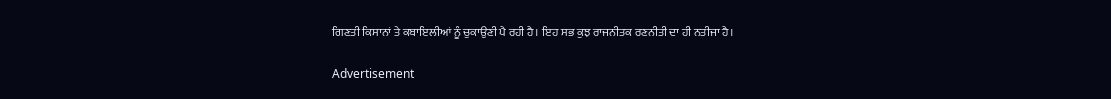ਗਿਣਤੀ ਕਿਸਾਨਾਂ ਤੇ ਕਬਾਇਲੀਆਂ ਨੂੰ ਚੁਕਾਉਣੀ ਪੈ ਰਹੀ ਹੈ। ਇਹ ਸਭ ਕੁਝ ਰਾਜਨੀਤਕ ਰਣਨੀਤੀ ਦਾ ਹੀ ਨਤੀਜਾ ਹੈ।

Advertisement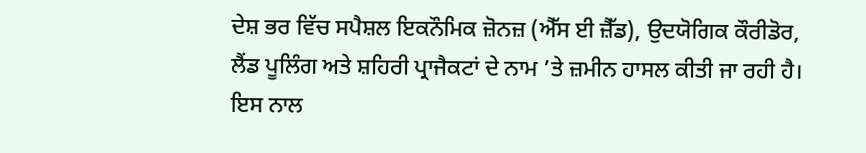ਦੇਸ਼ ਭਰ ਵਿੱਚ ਸਪੈਸ਼ਲ ਇਕਨੌਮਿਕ ਜ਼ੋਨਜ਼ (ਐੱਸ ਈ ਜ਼ੈੱਡ), ਉਦਯੋਗਿਕ ਕੌਰੀਡੋਰ, ਲੈਂਡ ਪੂਲਿੰਗ ਅਤੇ ਸ਼ਹਿਰੀ ਪ੍ਰਾਜੈਕਟਾਂ ਦੇ ਨਾਮ ’ਤੇ ਜ਼ਮੀਨ ਹਾਸਲ ਕੀਤੀ ਜਾ ਰਹੀ ਹੈ। ਇਸ ਨਾਲ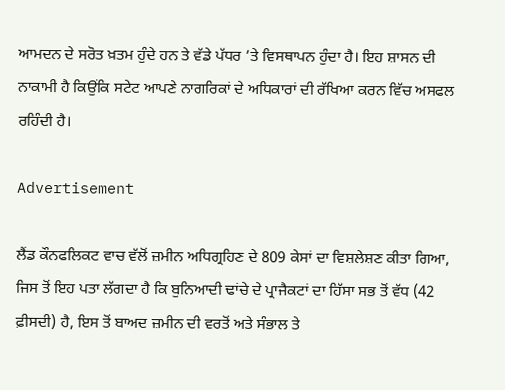ਆਮਦਨ ਦੇ ਸਰੋਤ ਖ਼ਤਮ ਹੁੰਦੇ ਹਨ ਤੇ ਵੱਡੇ ਪੱਧਰ ’ਤੇ ਵਿਸਥਾਪਨ ਹੁੰਦਾ ਹੈ। ਇਹ ਸ਼ਾਸਨ ਦੀ ਨਾਕਾਮੀ ਹੈ ਕਿਉਂਕਿ ਸਟੇਟ ਆਪਣੇ ਨਾਗਰਿਕਾਂ ਦੇ ਅਧਿਕਾਰਾਂ ਦੀ ਰੱਖਿਆ ਕਰਨ ਵਿੱਚ ਅਸਫਲ ਰਹਿੰਦੀ ਹੈ।

Advertisement

ਲੈਂਡ ਕੌਨਫਲਿਕਟ ਵਾਚ ਵੱਲੋਂ ਜ਼ਮੀਨ ਅਧਿਗ੍ਰਹਿਣ ਦੇ 809 ਕੇਸਾਂ ਦਾ ਵਿਸ਼ਲੇਸ਼ਣ ਕੀਤਾ ਗਿਆ, ਜਿਸ ਤੋਂ ਇਹ ਪਤਾ ਲੱਗਦਾ ਹੈ ਕਿ ਬੁਨਿਆਦੀ ਢਾਂਚੇ ਦੇ ਪ੍ਰਾਜੈਕਟਾਂ ਦਾ ਹਿੱਸਾ ਸਭ ਤੋਂ ਵੱਧ (42 ਫ਼ੀਸਦੀ) ਹੈ, ਇਸ ਤੋਂ ਬਾਅਦ ਜ਼ਮੀਨ ਦੀ ਵਰਤੋਂ ਅਤੇ ਸੰਭਾਲ ਤੇ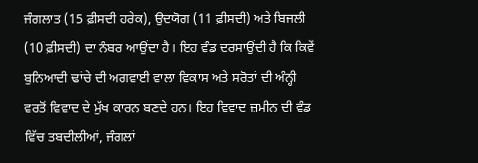ਜੰਗਲਾਤ (15 ਫ਼ੀਸਦੀ ਹਰੇਕ), ਉਦਯੋਗ (11 ਫ਼ੀਸਦੀ) ਅਤੇ ਬਿਜਲੀ (10 ਫ਼ੀਸਦੀ) ਦਾ ਨੰਬਰ ਆਉਂਦਾ ਹੈ। ਇਹ ਵੰਡ ਦਰਸਾਉਂਦੀ ਹੈ ਕਿ ਕਿਵੇਂ ਬੁਨਿਆਦੀ ਢਾਂਚੇ ਦੀ ਅਗਵਾਈ ਵਾਲਾ ਵਿਕਾਸ ਅਤੇ ਸਰੋਤਾਂ ਦੀ ਅੰਨ੍ਹੀ ਵਰਤੋਂ ਵਿਵਾਦ ਦੇ ਮੁੱਖ ਕਾਰਨ ਬਣਦੇ ਹਨ। ਇਹ ਵਿਵਾਦ ਜ਼ਮੀਨ ਦੀ ਵੰਡ ਵਿੱਚ ਤਬਦੀਲੀਆਂ, ਜੰਗਲਾਂ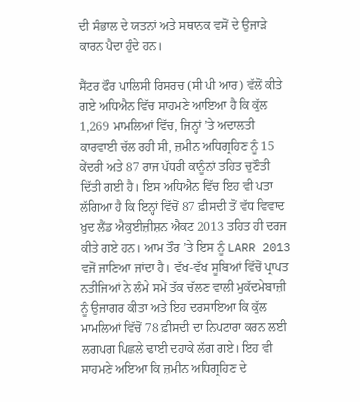ਦੀ ਸੰਭਾਲ ਦੇ ਯਤਨਾਂ ਅਤੇ ਸਥਾਨਕ ਵਸੋਂ ਦੇ ਉਜਾੜੇ ਕਾਰਨ ਪੈਦਾ ਹੁੰਦੇ ਹਨ।

ਸੈਂਟਰ ਫੌਰ ਪਾਲਿਸੀ ਰਿਸਰਚ (ਸੀ ਪੀ ਆਰ) ਵੱਲੋਂ ਕੀਤੇ ਗਏ ਅਧਿਐਨ ਵਿੱਚ ਸਾਹਮਣੇ ਆਇਆ ਹੈ ਕਿ ਕੁੱਲ 1,269 ਮਾਮਲਿਆਂ ਵਿੱਚ, ਜਿਨ੍ਹਾਂ ’ਤੇ ਅਦਾਲਤੀ ਕਾਰਵਾਈ ਚੱਲ ਰਹੀ ਸੀ, ਜ਼ਮੀਨ ਅਧਿਗ੍ਰਹਿਣ ਨੂੰ 15 ਕੇਂਦਰੀ ਅਤੇ 87 ਰਾਜ ਪੱਧਰੀ ਕਾਨੂੰਨਾਂ ਤਹਿਤ ਚੁਣੌਤੀ ਦਿੱਤੀ ਗਈ ਹੈ। ਇਸ ਅਧਿਐਨ ਵਿੱਚ ਇਹ ਵੀ ਪਤਾ ਲੱਗਿਆ ਹੈ ਕਿ ਇਨ੍ਹਾਂ ਵਿੱਚੋਂ 87 ਫ਼ੀਸਦੀ ਤੋਂ ਵੱਧ ਵਿਵਾਦ ਖ਼ੁਦ ਲੈਂਡ ਐਕੁਈਜ਼ੀਸ਼ਨ ਐਕਟ 2013 ਤਹਿਤ ਹੀ ਦਰਜ ਕੀਤੇ ਗਏ ਹਨ। ਆਮ ਤੌਰ ’ਤੇ ਇਸ ਨੂੰ LARR 2013 ਵਜੋਂ ਜਾਣਿਆ ਜਾਂਦਾ ਹੈ। ਵੱਖ-ਵੱਖ ਸੂਬਿਆਂ ਵਿੱਚੋਂ ਪ੍ਰਾਪਤ ਨਤੀਜਿਆਂ ਨੇ ਲੰਮੇ ਸਮੇਂ ਤੱਕ ਚੱਲਣ ਵਾਲੀ ਮੁਕੱਦਮੇਬਾਜ਼ੀ ਨੂੰ ਉਜਾਗਰ ਕੀਤਾ ਅਤੇ ਇਹ ਦਰਸਾਇਆ ਕਿ ਕੁੱਲ ਮਾਮਲਿਆਂ ਵਿੱਚੋਂ 78 ਫ਼ੀਸਦੀ ਦਾ ਨਿਪਟਾਰਾ ਕਰਨ ਲਈ ਲਗਪਗ ਪਿਛਲੇ ਢਾਈ ਦਹਾਕੇ ਲੱਗ ਗਏ। ਇਹ ਵੀ ਸਾਹਮਣੇ ਅਇਆ ਕਿ ਜ਼ਮੀਨ ਅਧਿਗ੍ਰਹਿਣ ਦੇ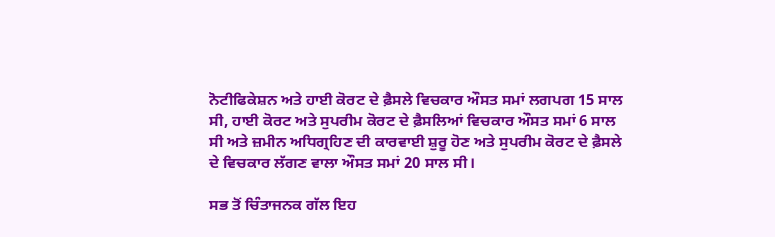ਨੋਟੀਫਿਕੇਸ਼ਨ ਅਤੇ ਹਾਈ ਕੋਰਟ ਦੇ ਫ਼ੈਸਲੇ ਵਿਚਕਾਰ ਔਸਤ ਸਮਾਂ ਲਗਪਗ 15 ਸਾਲ ਸੀ, ਹਾਈ ਕੋਰਟ ਅਤੇ ਸੁਪਰੀਮ ਕੋਰਟ ਦੇ ਫ਼ੈਸਲਿਆਂ ਵਿਚਕਾਰ ਔਸਤ ਸਮਾਂ 6 ਸਾਲ ਸੀ ਅਤੇ ਜ਼ਮੀਨ ਅਧਿਗ੍ਰਹਿਣ ਦੀ ਕਾਰਵਾਈ ਸ਼ੁਰੂ ਹੋਣ ਅਤੇ ਸੁਪਰੀਮ ਕੋਰਟ ਦੇ ਫ਼ੈਸਲੇ ਦੇ ਵਿਚਕਾਰ ਲੱਗਣ ਵਾਲਾ ਔਸਤ ਸਮਾਂ 20 ਸਾਲ ਸੀ।

ਸਭ ਤੋਂ ਚਿੰਤਾਜਨਕ ਗੱਲ ਇਹ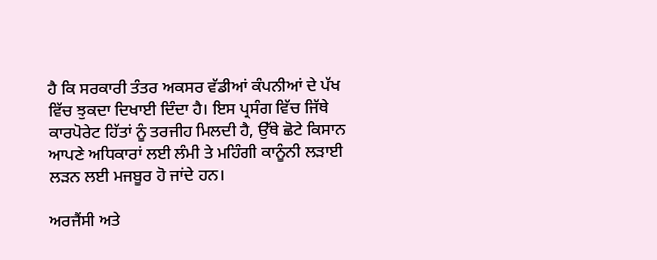ਹੈ ਕਿ ਸਰਕਾਰੀ ਤੰਤਰ ਅਕਸਰ ਵੱਡੀਆਂ ਕੰਪਨੀਆਂ ਦੇ ਪੱਖ ਵਿੱਚ ਝੁਕਦਾ ਦਿਖਾਈ ਦਿੰਦਾ ਹੈ। ਇਸ ਪ੍ਰਸੰਗ ਵਿੱਚ ਜਿੱਥੇ ਕਾਰਪੋਰੇਟ ਹਿੱਤਾਂ ਨੂੰ ਤਰਜੀਹ ਮਿਲਦੀ ਹੈ, ਉੱਥੇ ਛੋਟੇ ਕਿਸਾਨ ਆਪਣੇ ਅਧਿਕਾਰਾਂ ਲਈ ਲੰਮੀ ਤੇ ਮਹਿੰਗੀ ਕਾਨੂੰਨੀ ਲੜਾਈ ਲੜਨ ਲਈ ਮਜਬੂਰ ਹੋ ਜਾਂਦੇ ਹਨ।

ਅਰਜੈਂਸੀ ਅਤੇ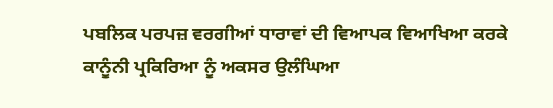ਪਬਲਿਕ ਪਰਪਜ਼ ਵਰਗੀਆਂ ਧਾਰਾਵਾਂ ਦੀ ਵਿਆਪਕ ਵਿਆਖਿਆ ਕਰਕੇ ਕਾਨੂੰਨੀ ਪ੍ਰਕਿਰਿਆ ਨੂੰ ਅਕਸਰ ਉਲੰਘਿਆ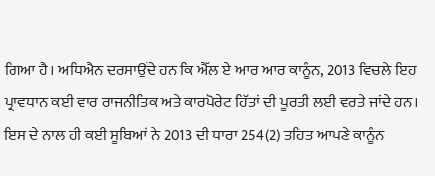ਗਿਆ ਹੈ। ਅਧਿਐਨ ਦਰਸਾਉਂਦੇ ਹਨ ਕਿ ਐੱਲ ਏ ਆਰ ਆਰ ਕਾਨੂੰਨ, 2013 ਵਿਚਲੇ ਇਹ ਪ੍ਰਾਵਧਾਨ ਕਈ ਵਾਰ ਰਾਜਨੀਤਿਕ ਅਤੇ ਕਾਰਪੋਰੇਟ ਹਿੱਤਾਂ ਦੀ ਪੂਰਤੀ ਲਈ ਵਰਤੇ ਜਾਂਦੇ ਹਨ। ਇਸ ਦੇ ਨਾਲ ਹੀ ਕਈ ਸੂਬਿਆਂ ਨੇ 2013 ਦੀ ਧਾਰਾ 254(2) ਤਹਿਤ ਆਪਣੇ ਕਾਨੂੰਨ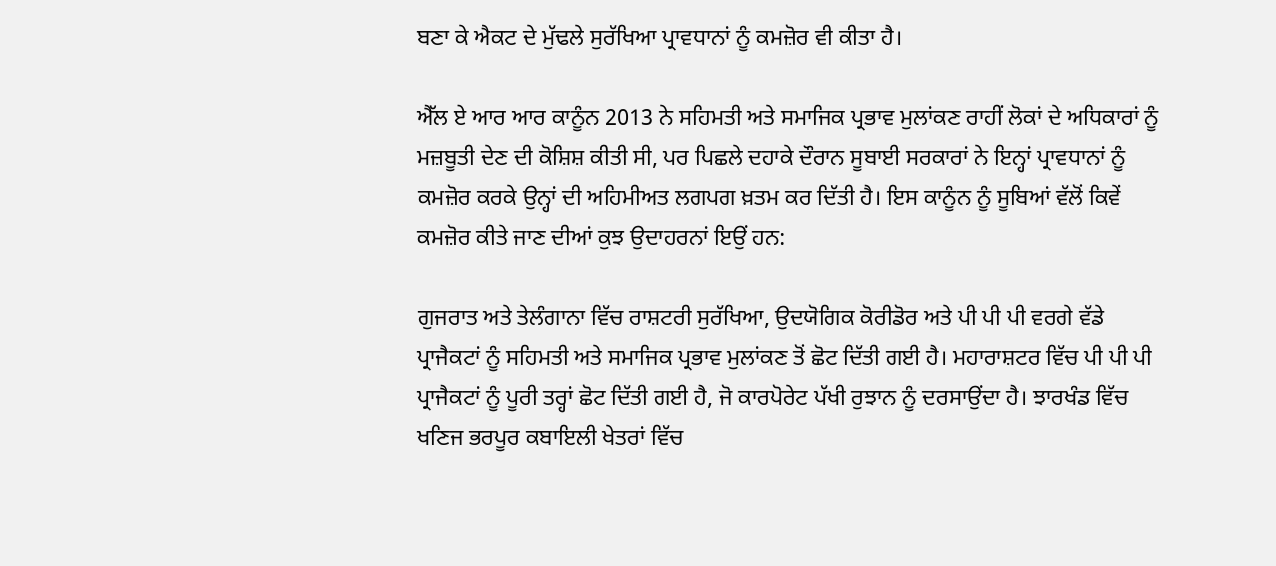ਬਣਾ ਕੇ ਐਕਟ ਦੇ ਮੁੱਢਲੇ ਸੁਰੱਖਿਆ ਪ੍ਰਾਵਧਾਨਾਂ ਨੂੰ ਕਮਜ਼ੋਰ ਵੀ ਕੀਤਾ ਹੈ।

ਐੱਲ ਏ ਆਰ ਆਰ ਕਾਨੂੰਨ 2013 ਨੇ ਸਹਿਮਤੀ ਅਤੇ ਸਮਾਜਿਕ ਪ੍ਰਭਾਵ ਮੁਲਾਂਕਣ ਰਾਹੀਂ ਲੋਕਾਂ ਦੇ ਅਧਿਕਾਰਾਂ ਨੂੰ ਮਜ਼ਬੂਤੀ ਦੇਣ ਦੀ ਕੋਸ਼ਿਸ਼ ਕੀਤੀ ਸੀ, ਪਰ ਪਿਛਲੇ ਦਹਾਕੇ ਦੌਰਾਨ ਸੂਬਾਈ ਸਰਕਾਰਾਂ ਨੇ ਇਨ੍ਹਾਂ ਪ੍ਰਾਵਧਾਨਾਂ ਨੂੰ ਕਮਜ਼ੋਰ ਕਰਕੇ ਉਨ੍ਹਾਂ ਦੀ ਅਹਿਮੀਅਤ ਲਗਪਗ ਖ਼ਤਮ ਕਰ ਦਿੱਤੀ ਹੈ। ਇਸ ਕਾਨੂੰਨ ਨੂੰ ਸੂਬਿਆਂ ਵੱਲੋਂ ਕਿਵੇਂ ਕਮਜ਼ੋਰ ਕੀਤੇ ਜਾਣ ਦੀਆਂ ਕੁਝ ਉਦਾਹਰਨਾਂ ਇਉਂ ਹਨ:

ਗੁਜਰਾਤ ਅਤੇ ਤੇਲੰਗਾਨਾ ਵਿੱਚ ਰਾਸ਼ਟਰੀ ਸੁਰੱਖਿਆ, ਉਦਯੋਗਿਕ ਕੋਰੀਡੋਰ ਅਤੇ ਪੀ ਪੀ ਪੀ ਵਰਗੇ ਵੱਡੇ ਪ੍ਰਾਜੈਕਟਾਂ ਨੂੰ ਸਹਿਮਤੀ ਅਤੇ ਸਮਾਜਿਕ ਪ੍ਰਭਾਵ ਮੁਲਾਂਕਣ ਤੋਂ ਛੋਟ ਦਿੱਤੀ ਗਈ ਹੈ। ਮਹਾਰਾਸ਼ਟਰ ਵਿੱਚ ਪੀ ਪੀ ਪੀ ਪ੍ਰਾਜੈਕਟਾਂ ਨੂੰ ਪੂਰੀ ਤਰ੍ਹਾਂ ਛੋਟ ਦਿੱਤੀ ਗਈ ਹੈ, ਜੋ ਕਾਰਪੋਰੇਟ ਪੱਖੀ ਰੁਝਾਨ ਨੂੰ ਦਰਸਾਉਂਦਾ ਹੈ। ਝਾਰਖੰਡ ਵਿੱਚ ਖਣਿਜ ਭਰਪੂਰ ਕਬਾਇਲੀ ਖੇਤਰਾਂ ਵਿੱਚ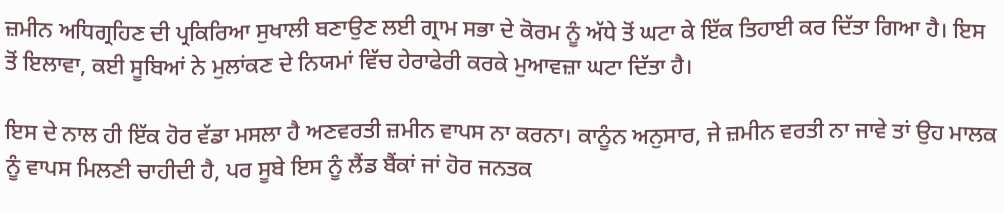ਜ਼ਮੀਨ ਅਧਿਗ੍ਰਹਿਣ ਦੀ ਪ੍ਰਕਿਰਿਆ ਸੁਖਾਲੀ ਬਣਾਉਣ ਲਈ ਗ੍ਰਾਮ ਸਭਾ ਦੇ ਕੋਰਮ ਨੂੰ ਅੱਧੇ ਤੋਂ ਘਟਾ ਕੇ ਇੱਕ ਤਿਹਾਈ ਕਰ ਦਿੱਤਾ ਗਿਆ ਹੈ। ਇਸ ਤੋਂ ਇਲਾਵਾ, ਕਈ ਸੂਬਿਆਂ ਨੇ ਮੁਲਾਂਕਣ ਦੇ ਨਿਯਮਾਂ ਵਿੱਚ ਹੇਰਾਫੇਰੀ ਕਰਕੇ ਮੁਆਵਜ਼ਾ ਘਟਾ ਦਿੱਤਾ ਹੈ।

ਇਸ ਦੇ ਨਾਲ ਹੀ ਇੱਕ ਹੋਰ ਵੱਡਾ ਮਸਲਾ ਹੈ ਅਣਵਰਤੀ ਜ਼ਮੀਨ ਵਾਪਸ ਨਾ ਕਰਨਾ। ਕਾਨੂੰਨ ਅਨੁਸਾਰ, ਜੇ ਜ਼ਮੀਨ ਵਰਤੀ ਨਾ ਜਾਵੇ ਤਾਂ ਉਹ ਮਾਲਕ ਨੂੰ ਵਾਪਸ ਮਿਲਣੀ ਚਾਹੀਦੀ ਹੈ, ਪਰ ਸੂਬੇ ਇਸ ਨੂੰ ਲੈਂਡ ਬੈਂਕਾਂ ਜਾਂ ਹੋਰ ਜਨਤਕ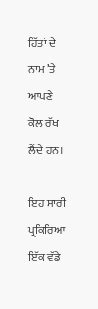ਹਿੱਤਾਂ ਦੇ ਨਾਮ ’ਤੇ ਆਪਣੇ ਕੋਲ ਰੱਖ ਲੈਂਦੇ ਹਨ।

ਇਹ ਸਾਰੀ ਪ੍ਰਕਿਰਿਆ ਇੱਕ ਵੱਡੇ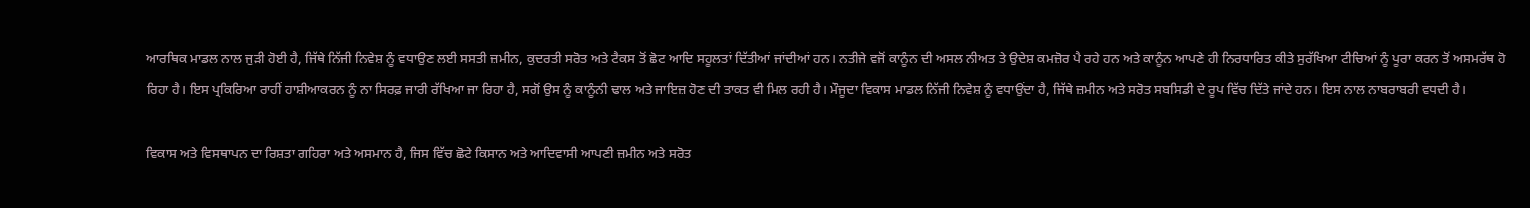ਆਰਥਿਕ ਮਾਡਲ ਨਾਲ ਜੁੜੀ ਹੋਈ ਹੈ, ਜਿੱਥੇ ਨਿੱਜੀ ਨਿਵੇਸ਼ ਨੂੰ ਵਧਾਉਣ ਲਈ ਸਸਤੀ ਜ਼ਮੀਨ, ਕੁਦਰਤੀ ਸਰੋਤ ਅਤੇ ਟੈਕਸ ਤੋਂ ਛੋਟ ਆਦਿ ਸਹੂਲਤਾਂ ਦਿੱਤੀਆਂ ਜਾਂਦੀਆਂ ਹਨ। ਨਤੀਜੇ ਵਜੋਂ ਕਾਨੂੰਨ ਦੀ ਅਸਲ ਨੀਅਤ ਤੇ ਉਦੇਸ਼ ਕਮਜ਼ੋਰ ਪੈ ਰਹੇ ਹਨ ਅਤੇ ਕਾਨੂੰਨ ਆਪਣੇ ਹੀ ਨਿਰਧਾਰਿਤ ਕੀਤੇ ਸੁਰੱਖਿਆ ਟੀਚਿਆਂ ਨੂੰ ਪੂਰਾ ਕਰਨ ਤੋਂ ਅਸਮਰੱਥ ਹੋ ਰਿਹਾ ਹੈ। ਇਸ ਪ੍ਰਕਿਰਿਆ ਰਾਹੀਂ ਹਾਸ਼ੀਆਕਰਨ ਨੂੰ ਨਾ ਸਿਰਫ਼ ਜਾਰੀ ਰੱਖਿਆ ਜਾ ਰਿਹਾ ਹੈ, ਸਗੋਂ ਉਸ ਨੂੰ ਕਾਨੂੰਨੀ ਢਾਲ ਅਤੇ ਜਾਇਜ਼ ਹੋਣ ਦੀ ਤਾਕਤ ਵੀ ਮਿਲ ਰਹੀ ਹੈ। ਮੌਜੂਦਾ ਵਿਕਾਸ ਮਾਡਲ ਨਿੱਜੀ ਨਿਵੇਸ਼ ਨੂੰ ਵਧਾਉਂਦਾ ਹੈ, ਜਿੱਥੇ ਜ਼ਮੀਨ ਅਤੇ ਸਰੋਤ ਸਬਸਿਡੀ ਦੇ ਰੂਪ ਵਿੱਚ ਦਿੱਤੇ ਜਾਂਦੇ ਹਨ। ਇਸ ਨਾਲ ਨਾਬਰਾਬਰੀ ਵਧਦੀ ਹੈ।

ਵਿਕਾਸ ਅਤੇ ਵਿਸਥਾਪਨ ਦਾ ਰਿਸ਼ਤਾ ਗਹਿਰਾ ਅਤੇ ਅਸਮਾਨ ਹੈ, ਜਿਸ ਵਿੱਚ ਛੋਟੇ ਕਿਸਾਨ ਅਤੇ ਆਦਿਵਾਸੀ ਆਪਣੀ ਜ਼ਮੀਨ ਅਤੇ ਸਰੋਤ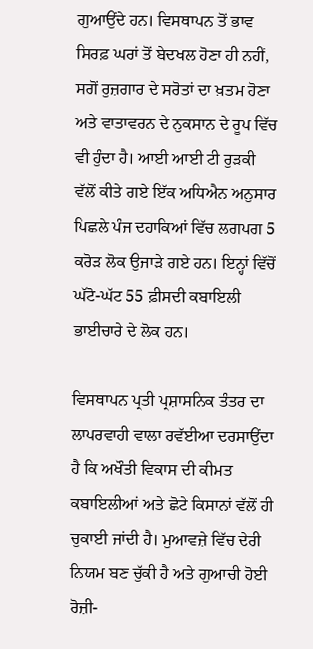ਗੁਆਉਂਦੇ ਹਨ। ਵਿਸਥਾਪਨ ਤੋਂ ਭਾਵ ਸਿਰਫ਼ ਘਰਾਂ ਤੋਂ ਬੇਦਖਲ ਹੋਣਾ ਹੀ ਨਹੀਂ, ਸਗੋਂ ਰੁਜ਼ਗਾਰ ਦੇ ਸਰੋਤਾਂ ਦਾ ਖ਼ਤਮ ਹੋਣਾ ਅਤੇ ਵਾਤਾਵਰਨ ਦੇ ਨੁਕਸਾਨ ਦੇ ਰੂਪ ਵਿੱਚ ਵੀ ਹੁੰਦਾ ਹੈ। ਆਈ ਆਈ ਟੀ ਰੁੜਕੀ ਵੱਲੋਂ ਕੀਤੇ ਗਏ ਇੱਕ ਅਧਿਐਨ ਅਨੁਸਾਰ ਪਿਛਲੇ ਪੰਜ ਦਹਾਕਿਆਂ ਵਿੱਚ ਲਗਪਗ 5 ਕਰੋੜ ਲੋਕ ਉਜਾੜੇ ਗਏ ਹਨ। ਇਨ੍ਹਾਂ ਵਿੱਚੋਂ ਘੱਟੋ-ਘੱਟ 55 ਫ਼ੀਸਦੀ ਕਬਾਇਲੀ ਭਾਈਚਾਰੇ ਦੇ ਲੋਕ ਹਨ।

ਵਿਸਥਾਪਨ ਪ੍ਰਤੀ ਪ੍ਰਸ਼ਾਸਨਿਕ ਤੰਤਰ ਦਾ ਲਾਪਰਵਾਹੀ ਵਾਲਾ ਰਵੱਈਆ ਦਰਸਾਉਂਦਾ ਹੈ ਕਿ ਅਖੌਤੀ ਵਿਕਾਸ ਦੀ ਕੀਮਤ ਕਬਾਇਲੀਆਂ ਅਤੇ ਛੋਟੇ ਕਿਸਾਨਾਂ ਵੱਲੋਂ ਹੀ ਚੁਕਾਈ ਜਾਂਦੀ ਹੈ। ਮੁਆਵਜ਼ੇ ਵਿੱਚ ਦੇਰੀ ਨਿਯਮ ਬਣ ਚੁੱਕੀ ਹੈ ਅਤੇ ਗੁਆਚੀ ਹੋਈ ਰੋਜ਼ੀ-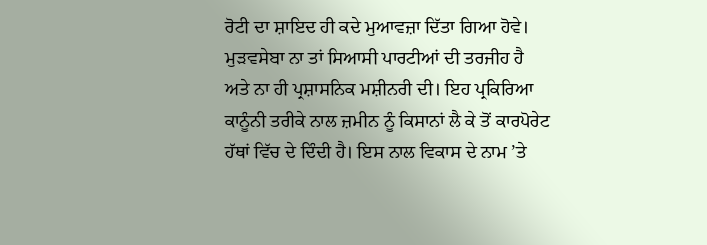ਰੋਟੀ ਦਾ ਸ਼ਾਇਦ ਹੀ ਕਦੇ ਮੁਆਵਜ਼ਾ ਦਿੱਤਾ ਗਿਆ ਹੋਵੇ। ਮੁੜਵਸੇਬਾ ਨਾ ਤਾਂ ਸਿਆਸੀ ਪਾਰਟੀਆਂ ਦੀ ਤਰਜੀਹ ਹੈ ਅਤੇ ਨਾ ਹੀ ਪ੍ਰਸ਼ਾਸਨਿਕ ਮਸ਼ੀਨਰੀ ਦੀ। ਇਹ ਪ੍ਰਕਿਰਿਆ ਕਾਨੂੰਨੀ ਤਰੀਕੇ ਨਾਲ ਜ਼ਮੀਨ ਨੂੰ ਕਿਸਾਨਾਂ ਲੈ ਕੇ ਤੋਂ ਕਾਰਪੋਰੇਟ ਹੱਥਾਂ ਵਿੱਚ ਦੇ ਦਿੰਦੀ ਹੈ। ਇਸ ਨਾਲ ਵਿਕਾਸ ਦੇ ਨਾਮ ’ਤੇ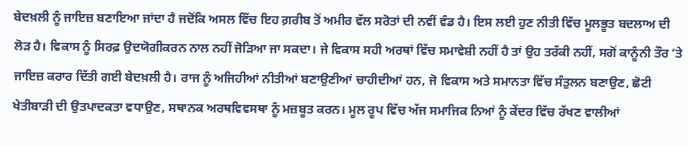ਬੇਦਖ਼ਲੀ ਨੂੰ ਜਾਇਜ਼ ਬਣਾਇਆ ਜਾਂਦਾ ਹੈ ਜਦੋਂਕਿ ਅਸਲ ਵਿੱਚ ਇਹ ਗ਼ਰੀਬ ਤੋਂ ਅਮੀਰ ਵੱਲ ਸਰੋਤਾਂ ਦੀ ਨਵੀਂ ਵੰਡ ਹੈ। ਇਸ ਲਈ ਹੁਣ ਨੀਤੀ ਵਿੱਚ ਮੂਲਭੂਤ ਬਦਲਾਅ ਦੀ ਲੋੜ ਹੈ। ਵਿਕਾਸ ਨੂੰ ਸਿਰਫ਼ ਉਦਯੋਗੀਕਰਨ ਨਾਲ ਨਹੀਂ ਜੋੜਿਆ ਜਾ ਸਕਦਾ। ਜੇ ਵਿਕਾਸ ਸਹੀ ਅਰਥਾਂ ਵਿੱਚ ਸਮਾਵੇਸ਼ੀ ਨਹੀਂ ਹੈ ਤਾਂ ਉਹ ਤਰੱਕੀ ਨਹੀਂ, ਸਗੋਂ ਕਾਨੂੰਨੀ ਤੌਰ ’ਤੇ ਜਾਇਜ਼ ਕਰਾਰ ਦਿੱਤੀ ਗਈ ਬੇਦਖ਼ਲੀ ਹੈ। ਰਾਜ ਨੂੰ ਅਜਿਹੀਆਂ ਨੀਤੀਆਂ ਬਣਾਉਣੀਆਂ ਚਾਹੀਦੀਆਂ ਹਨ, ਜੋ ਵਿਕਾਸ ਅਤੇ ਸਮਾਨਤਾ ਵਿੱਚ ਸੰਤੁਲਨ ਬਣਾਉਣ, ਛੋਟੀ ਖੇਤੀਬਾੜੀ ਦੀ ਉਤਪਾਦਕਤਾ ਵਧਾਉਣ, ਸਥਾਨਕ ਅਰਥਵਿਵਸਥਾ ਨੂੰ ਮਜ਼ਬੂਤ ਕਰਨ। ਮੂਲ ਰੂਪ ਵਿੱਚ ਅੱਜ ਸਮਾਜਿਕ ਨਿਆਂ ਨੂੰ ਕੇਂਦਰ ਵਿੱਚ ਰੱਖਣ ਵਾਲੀਆਂ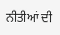ਨੀਤੀਆਂ ਦੀ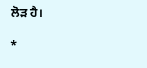ਲੋੜ ਹੈ।

*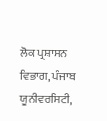ਲੋਕ ਪ੍ਰਸ਼ਾਸਨ ਵਿਭਾਗ, ਪੰਜਾਬ ਯੂਨੀਵਰਸਿਟੀ,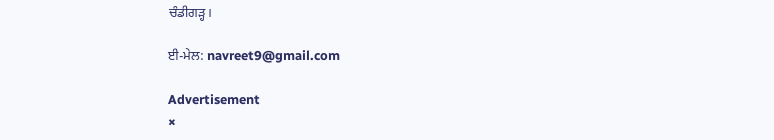ਚੰਡੀਗੜ੍ਹ।

ਈ-ਮੇਲ: navreet9@gmail.com

Advertisement
×